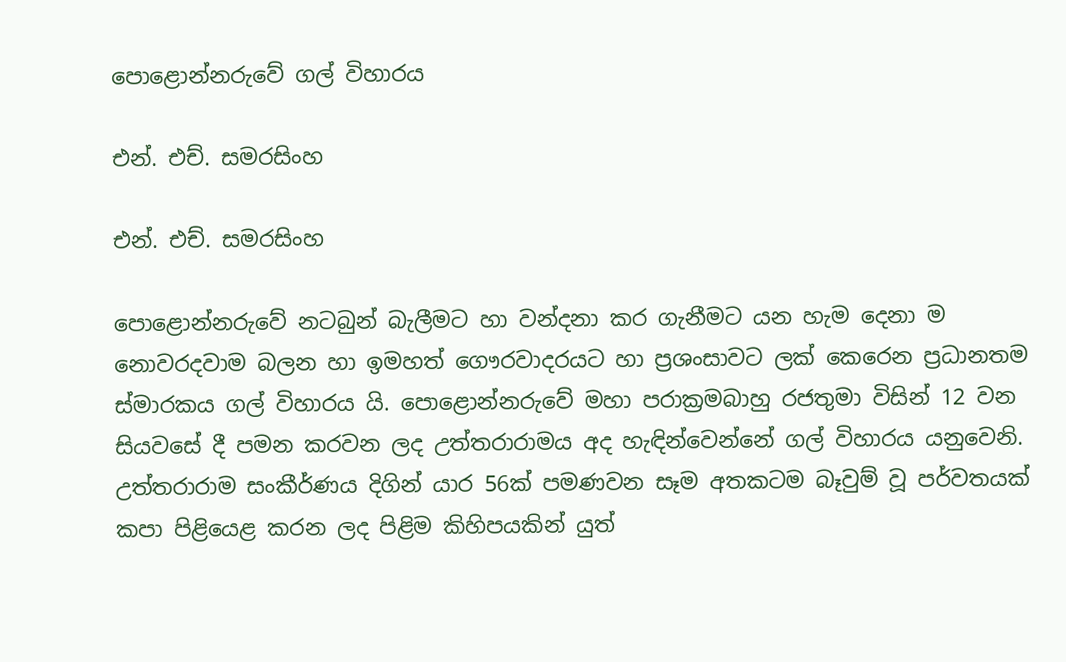පොළොන්නරුවේ ගල් විහාරය

එන්. එච්. සමරසිංහ

එන්. එච්. සමරසිංහ

පොළොන්නරුවේ නටබුන් බැලීමට හා වන්දනා කර ගැනීමට යන හැම දෙනා ම නොවරදවාම බලන හා ඉමහත් ගෞරවාදරයට හා ප්‍රශංසාවට ලක් කෙරෙන ප්‍රධානතම ස්මාරකය ගල් විහාරය යි. පොළොන්නරුවේ මහා පරාක්‍රමබාහු රජතුමා විසින් 12 වන සියවසේ දී පමන කරවන ලද උත්තරාරාමය අද හැඳින්වෙන්නේ ගල් විහාරය යනුවෙනි. උත්තරාරාම සංකීර්ණය දිගින් යාර 56ක් පමණවන සෑම අතකටම බෑවුම් වූ පර්වතයක් කපා පිළියෙළ කරන ලද පිළිම කිහිපයකින් යුත්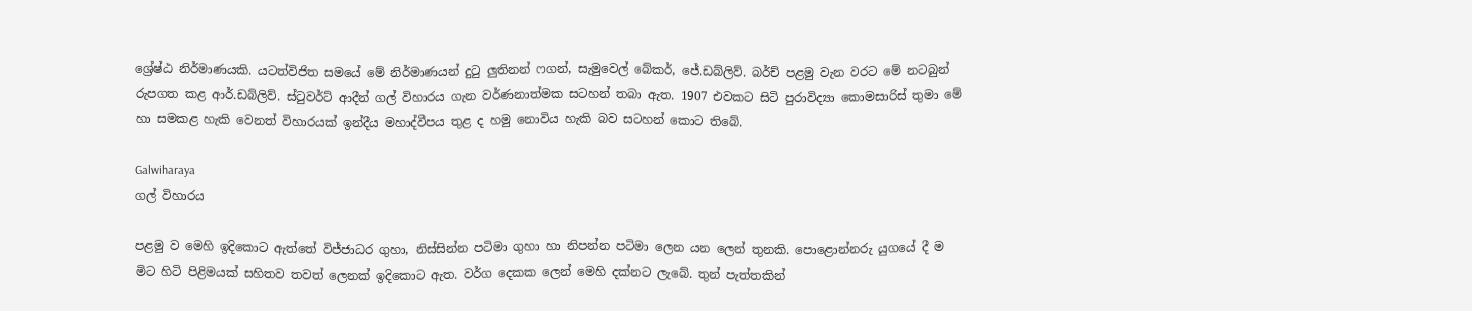ශ්‍රේෂ්ඨ නිර්මාණයකි. යටත්විජිත සමයේ මේ නිර්මාණයන් දුටු ලුතිනන් ෆගන්, සැමුවෙල් බේකර්, ජේ.ඩබ්ලිව්. බර්ච් පළමු වැන වරට මේ නටබුන් රුපගත කළ ආර්.ඩබ්ලිව්. ස්ටුවර්ට් ආදීන් ගල් විහාරය ගැන වර්ණනාත්මක සටහන් තබා ඇත. 1907 එවකට සිටි පුරාවිද්‍යා කොමසාරිස් තුමා මේ හා සමකළ හැකි වෙනත් විහාරයක් ඉන්දීය මහාද්වීපය තුළ ද හමු නොවිය හැකි බව සටහන් කොට තිබේ.

Galwiharaya
ගල් විහාරය

පළමු ව මෙහි ඉදිකොට ඇත්තේ විජ්ජාධර ගුහා, නිස්සින්න පටිමා ගුහා හා නිපන්න පටිමා ලෙන යන ලෙන් තුනකි. පොළොන්නරු යුගයේ දී ම මිට හිටි පිළිමයක් සහිතව තවත් ලෙනක් ඉදිකොට ඇත. වර්ග දෙකක ලෙන් මෙහි දක්නට ලැබේ. තුන් පැත්තකින්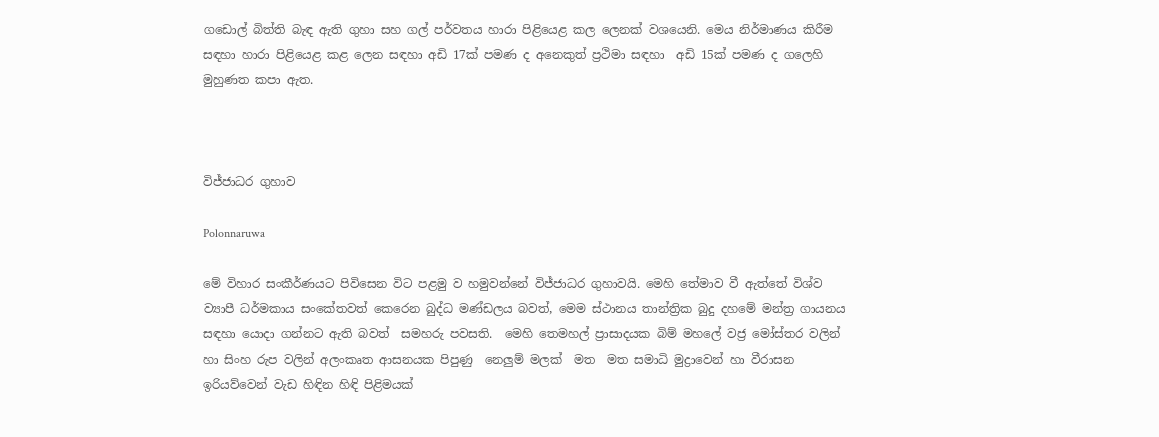ගඩොල් බිත්ති බැඳ ඇති ගුහා සහ ගල් පර්වතය හාරා පිළියෙළ කල ලෙනක් වශයෙනි. මෙය නිර්මාණය කිරීම සඳහා හාරා පිළියෙළ කළ ලෙන සඳහා අඩි 17ක් පමණ ද අනෙකුත් ප්‍රථිමා සඳහා  අඩි 15ක් පමණ ද ගලෙහි මුහුණත කපා ඇත.



විජ්ජාධර ගුහාව

Polonnaruwa

මේ විහාර සංකීර්ණයට පිවිසෙන විට පළමු ව හමුවන්නේ විජ්ජාධර ගුහාවයි. මෙහි තේමාව වී ඇත්තේ විශ්ව ව්‍යාපී ධර්මකාය සංකේතවත් කෙරෙන බුද්ධ මණ්ඩලය බවත්, මෙම ස්ථානය තාන්ත්‍රික බුදු දහමේ මන්ත්‍ර ගායනය සඳහා යොදා ගන්නට ඇති බවත්  සමහරු පවසති.  මෙහි තෙමහල් ප්‍රාසාදයක බිම් මහලේ වජ්‍ර මෝස්තර වලින් හා සිංහ රුප වලින් අලංකෘත ආසනයක පිපුණු  නෙලුම් මලක්  මත  මත සමාධි මුද්‍රාවෙන් හා වීරාසන ඉරියව්වෙන් වැඩ හිඳින හිඳි පිළිමයක්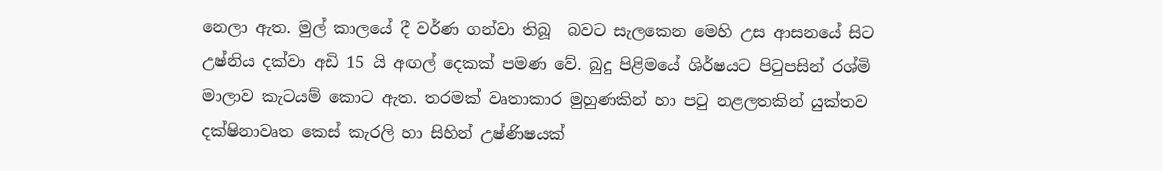නෙලා ඇත. මුල් කාලයේ දී වර්ණ ගන්වා තිබූ  බවට සැලකෙන මෙහි උස ආසනයේ සිට උෂ්නිය දක්වා අඩි 15 යි අඟල් දෙකක් පමණ වේ. බුදු පිළිමයේ ශිර්ෂයට පිටුපසින් රශ්මි මාලාව කැටයම් කොට ඇත. තරමක් වෘතාකාර මුහුණකින් හා පටු නළලතකින් යුක්තව දක්ෂිනාවෘත කෙස් කැරලි හා සිහින් උෂ්ණිෂයක්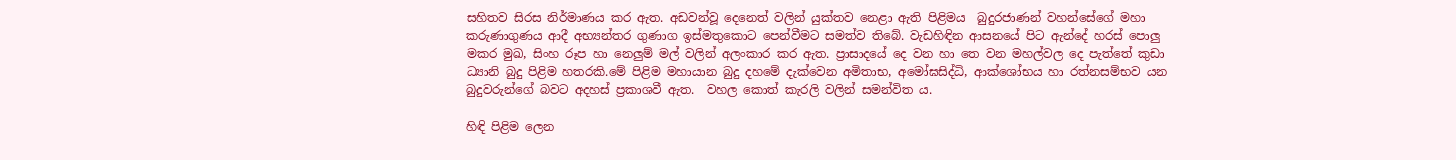සහිතව සිරස නිර්මාණය කර ඇත. අඩවන්වූ දෙනෙත් වලින් යුක්තව නෙළා ඇති පිළිමය  බුදුරජාණන් වහන්සේගේ මහා කරුණාගුණය ආදී අභ්‍යන්තර ගුණාග ඉස්මතුකොට පෙන්වීමට සමත්ව තිබේ. වැඩහිඳින ආසනයේ පිට ඇන්දේ හරස් පොලු මකර මුඛ, සිංහ රූප හා නෙලුම් මල් වලින් අලංකාර කර ඇත. ප්‍රාසාදයේ දෙ වන හා තෙ වන මහල්වල දෙ පැත්තේ කුඩා ධ්‍යානි බුදු පිළිම හතරකි.මේ පිළිම මහායාන බුදු දහමේ දැක්වෙන අමිතාභ, අමෝඝසිද්ධි, ආක්ශෝභය හා රත්නසම්භව යන බුදුවරුන්ගේ බවට අදහස් ප්‍රකාශවී ඇත.  වහල කොත් කැරලි වලින් සමන්විත ය.

හිඳි පිළිම ලෙන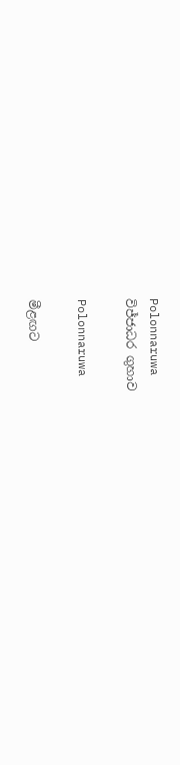Polonnaruwa
විජ්ජාධර ගුහාව

Polonnaruwa

මීළඟට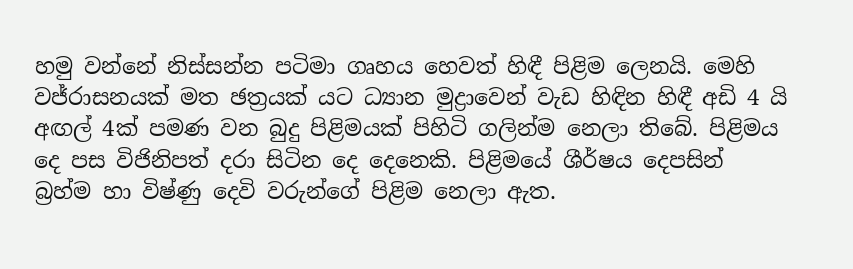හමු වන්නේ නිස්සන්න පටිමා ගෘහය හෙවත් හිඳී පිළිම ලෙනයි. මෙහි වජ්රාසනයක් මත ඡත්‍රයක් යට ධ්‍යාන මුද්‍රාවෙන් වැඩ හිඳින හිඳී අඩි 4 යි අඟල් 4ක් පමණ වන බුදු පිළිමයක් පිහිටි ගලින්ම නෙලා තිබේ. පිළිමය දෙ පස විජිනිපත් දරා සිටින දෙ දෙනෙකි. පිළිමයේ ශීර්ෂය දෙපසින් බ්‍රහ්ම හා විෂ්ණු දෙවි වරුන්ගේ පිළිම නෙලා ඇත.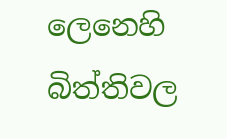ලෙනෙහි බිත්තිවල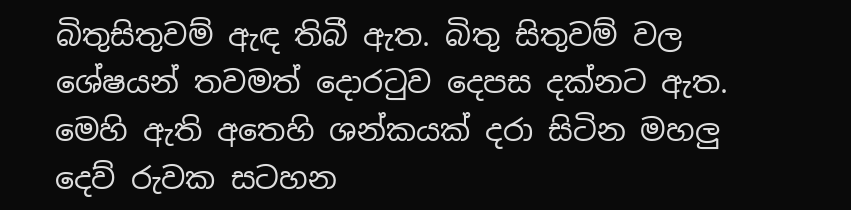බිතුසිතුවම් ඇඳ තිබී ඇත. බිතු සිතුවම් වල ශේෂයන් තවමත් දොරටුව දෙපස දක්නට ඇත. මෙහි ඇති අතෙහි ශන්කයක් දරා සිටින මහලු දෙව් රුවක සටහන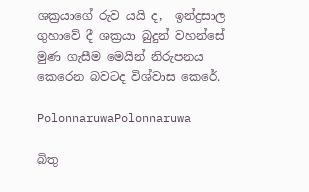ශක්‍රයාගේ රුව යයි ද,  ඉන්ද්‍රසාල ගුහාවේ දී ශක්‍රයා බුදුන් වහන්සේ මුණ ගැසීම මෙයින් නිරුපනය කෙරෙන බවටද විශ්වාස කෙරේ.

PolonnaruwaPolonnaruwa

බිතු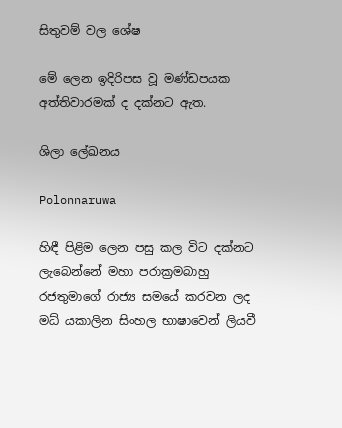සිතුවම් වල ශේෂ

මේ ලෙන ඉදිරිපස වූ මණ්ඩපයක අත්තිවාරමක් ද දක්නට ඇත.

ශිලා ලේඛනය

Polonnaruwa

හිඳී පිළිම ලෙන පසු කල විට දක්නට ලැබෙන්නේ මහා පරාක්‍රමබාහු රජතුමාගේ රාජ්‍ය සමයේ කරවන ලද මධ්‍ යකාලින සිංහල භාෂාවෙන් ලියවී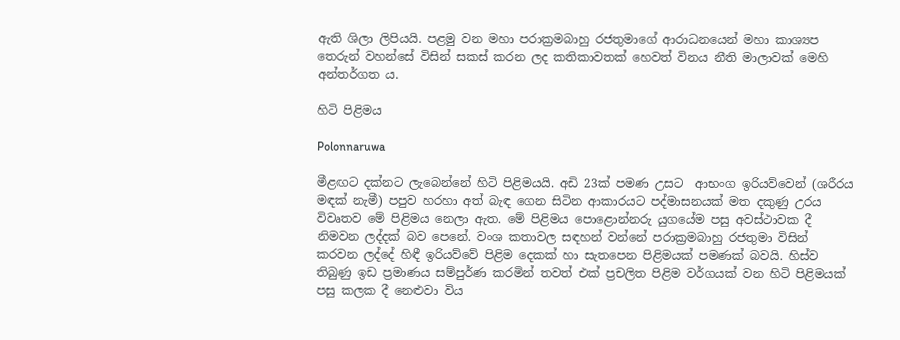ඇති ශිලා ලිපියයි. පළමු වන මහා පරාක්‍රමබාහු රජතුමාගේ ආරාධනයෙන් මහා කාශ්‍යප තෙරුන් වහන්සේ විසින් සකස් කරන ලද කතිකාවතක් හෙවත් විනය නීති මාලාවක් මෙහි අන්තර්ගත ය.

හිටි පිළිමය

Polonnaruwa

මීළඟට දක්නට ලැබෙන්නේ හිටි පිළිමයයි. අඩි 23ක් පමණ උසට  ආභංග ඉරියව්වෙන් (ශරීරය මඳක් නැමී) පපුව හරහා අත් බැඳ ගෙන සිටින ආකාරයට පද්මාසනයක් මත දකුණු උරය විවෘතව මේ පිළිමය නෙලා ඇත. මේ පිළිමය පොළොන්නරු යුගයේම පසු අවස්ථාවක දී නිමවන ලද්දක් බව පෙනේ. වංශ කතාවල සඳහන් වන්නේ පරාක්‍රමබාහු රජතුමා විසින් කරවන ලද්දේ හිඳී ඉරියව්වේ පිළිම දෙකක් හා සැතපෙන පිළිමයක් පමණක් බවයි. හිස්ව තිබුණු ඉඩ ප්‍රමාණය සම්පුර්ණ කරමින් තවත් එක් ප්‍රචලිත පිළිම වර්ගයක් වන හිටි පිළිමයක් පසු කලක දී නෙළුවා විය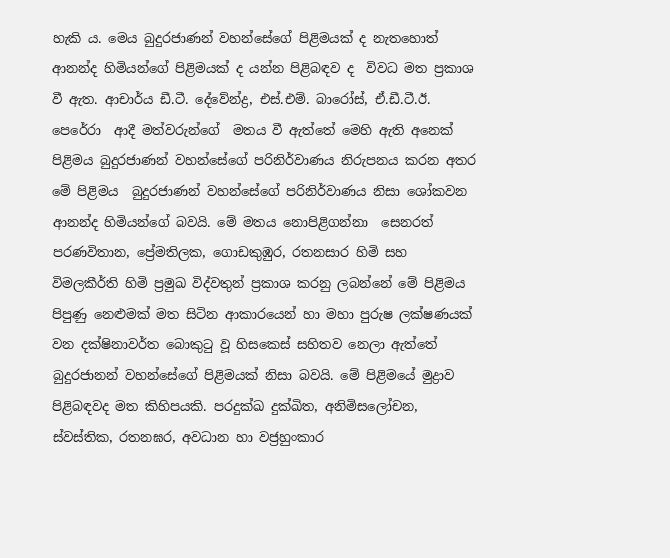හැකි ය. මෙය බුදුරජාණන් වහන්සේගේ පිළිමයක් ද නැතහොත් ආනන්ද හිමියන්ගේ පිළිමයක් ද යන්න පිළිබඳව ද  විවධ මත ප්‍රකාශ වී ඇත. ආචාර්ය ඩී.ටී. දේවේන්ද්‍ර, එස්‌.එම්. බාරෝස්‌, ඒ.ඩී.ටී.ඊ. පෙරේරා  ආදී මත්වරුන්ගේ  මතය වී ඇත්තේ මෙහි ඇති අනෙක් පිළිමය බුදුරජාණන් වහන්සේගේ පරිනිර්වාණය නිරුපනය කරන අතර මේ පිළිමය  බුදුරජාණන් වහන්සේගේ පරිනිර්වාණය නිසා ශෝකවන ආනන්ද හිමියන්ගේ බවයි. මේ මතය නොපිළිගන්නා  සෙනරත් පරණවිතාන, ප්‍රේමතිලක, ගොඩකුඹුර, රතනසාර හිමි සහ විමලකීර්ති හිමි ප්‍රමුඛ විද්වතුන් ප්‍රකාශ කරනු ලබන්නේ මේ පිළිමය පිපුණු නෙළුමක් මත සිටින ආකාරයෙන් හා මහා පුරුෂ ලක්ෂණයක් වන දක්ෂිනාවර්ත බොකුටු වූ හිසකෙස් සහිතව නෙලා ඇත්තේ බුදුරජානන් වහන්සේගේ පිළිමයක් නිසා බවයි. මේ පිළිමයේ මුද්‍රාව පිළිබඳවද මත කිහිපයකි. පරදුක්ඛ දුක්ඛිත, අනිමිසලෝචන, ස්වස්තික, රතනඝර, අවධාන හා වජ්‍රහුංකාර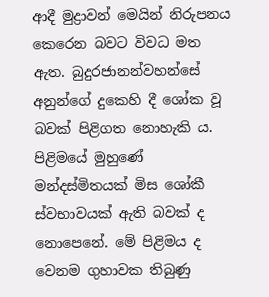ආදී මුද්‍රාවන් මෙයින් නිරුපනය කෙරෙන බවට විවධ මත ඇත. බුදුරජානන්වහන්සේ අනුන්ගේ දුකෙහි දී ශෝක වූ බවක් පිළිගත නොහැකි ය. පිළිමයේ මුහුණේ මන්දස්මිතයක් මිස ශෝකී ස්වභාවයක් ඇති බවක් ද නොපෙනේ. මේ පිළිමය ද වෙනම ගුහාවක තිබුණු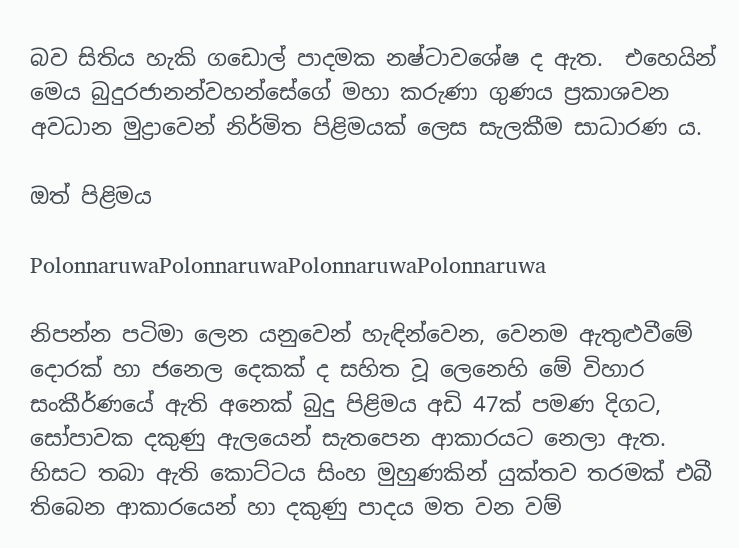බව සිතිය හැකි ගඩොල් පාදමක නෂ්ටාවශේෂ ද ඇත.  එහෙයින් මෙය බුදුරජානන්වහන්සේගේ මහා කරුණා ගුණය ප්‍රකාශවන අවධාන මුද්‍රාවෙන් නිර්මිත පිළිමයක් ලෙස සැලකීම සාධාරණ ය.

ඔත් පිළිමය

PolonnaruwaPolonnaruwaPolonnaruwaPolonnaruwa

නිපන්න පටිමා ලෙන යනුවෙන් හැඳින්වෙන, වෙනම ඇතුළුවීමේ දොරක් හා ජනෙල දෙකක් ද සහිත වූ ලෙනෙහි මේ විහාර සංකීර්ණයේ ඇති අනෙක් බුදු පිළිමය අඩි 47ක් පමණ දිගට, සෝපාවක දකුණු ඇලයෙන් සැතපෙන ආකාරයට නෙලා ඇත. හිසට තබා ඇති කොට්ටය සිංහ මුහුණකින් යුක්තව තරමක් එබී තිබෙන ආකාරයෙන් හා දකුණු පාදය මත වන වම්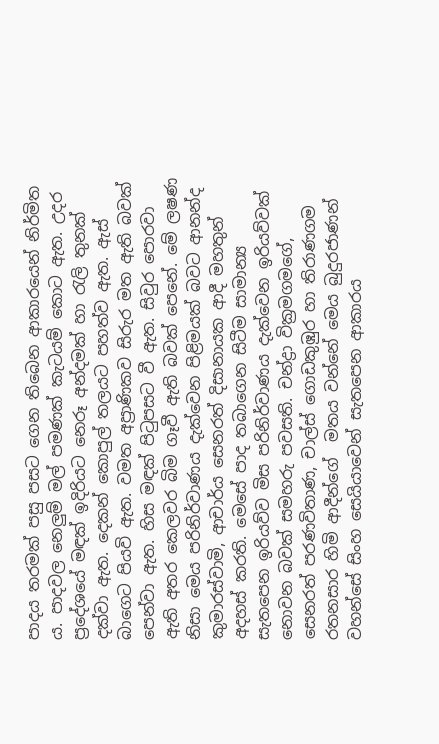පාදය තරමක් පසු පසට ගෙන තිබෙන ආකාරයෙන් නිර්මිත ය. පාදවල නෙලුම් මල් පමණක් කැටයම් කොට ඇත. උදර ප්‍රදේශයේ මඳක් ඉදිරියට නෙරූ අන්දමක් හා රැලි තුනක් දක්වා ඇත. දෙකන් කොපුල් තලයට පහත්ව ඇත. ඇස් බාගෙට පියවි ඇත. වමත අප්‍රාණිකව සිරුර මත ඇති බවක් පෙන්වා ඇත. හිස මඳක් පිටුපසට වී ඇත. සිවුර පොරවා ඇති අතර කෙලවර බිම ගෑවී ඇති බවක් පෙනේ. මේ ලෂණ නිසා මෙය පරිනිර්වාණය දැක්වෙන පිළිමයක් බවට ආනන්ද කුමාරස්‌වාමි, ආචාර්ය සෙනරත් දිසානායක ආදී මහතුන් අදහස් කරති. මෙසේ පාද තබාගෙන සිටීම සාමාන්‍ය සැතපෙන ඉරියව්ව මිස පරිනිර්වාණය දැක්වෙන ඉරියව්වක් නොවන බවක් සමහරු පවසති. චන්ද්‍රා වික්‍රමගමගේ, සෙනරත් පරණවිතාණ, චාල්ස්‌ ගොඩකුඹුර හා තිරාණගම රතනසාර හිමි ආදීන්ගේ  මතය වන්නේ මෙය බුදුරජාණන් වහන්සේ සිංහ සෙයියාවෙන් සැතපෙන ආකාරය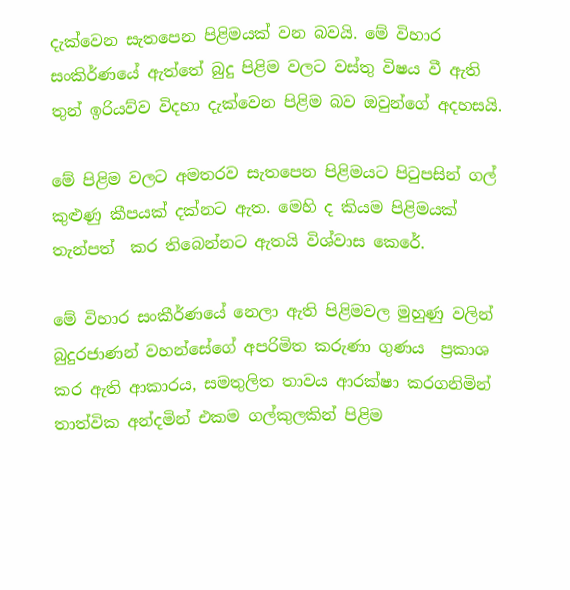දැක්වෙන සැතපෙන පිළිමයක්‌ වන බවයි. මේ විහාර සංකිර්ණයේ ඇත්තේ බුදු පිළිම වලට වස්තු විෂය වී ඇති තුන් ඉරියව්ව විදහා දැක්වෙන පිළිම බව ඔවුන්ගේ අදහසයි.

මේ පිළිම වලට අමතරව සැතපෙන පිළිමයට පිටුපසින් ගල් කුළුණු කීපයක් දක්නට ඇත. මෙහි ද කියම පිළිමයක් තැන්පත්  කර තිබෙන්නට ඇතයි විශ්වාස කෙරේ.

මේ විහාර සංකීර්ණයේ නෙලා ඇති පිළිමවල මුහුණු වලින් බුදුරජාණන් වහන්සේගේ අපරිමිත කරුණා ගුණය  ප්‍රකාශ කර ඇති ආකාරය, සමතුලිත තාවය ආරක්ෂා කරගනිමින් තාත්වික අන්දමින් එකම ගල්කුලකින් පිළිම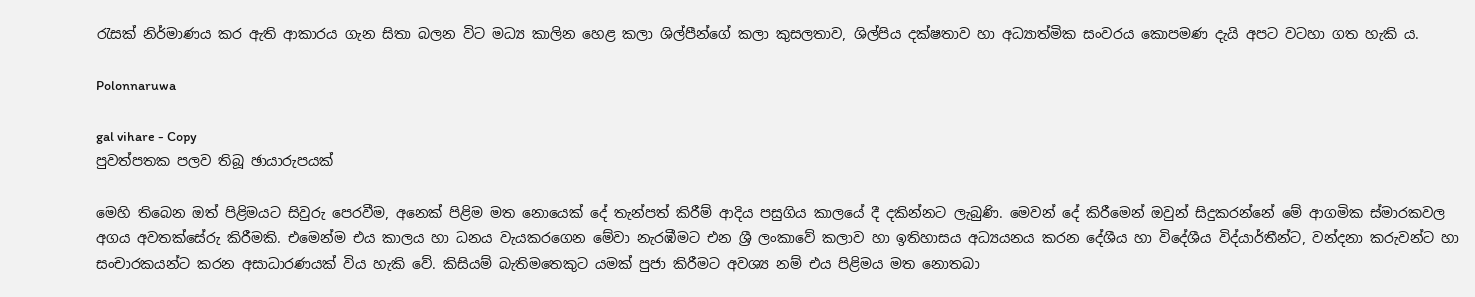රැසක් නිර්මාණය කර ඇති ආකාරය ගැන සිතා බලන විට මධ්‍ය කාලින හෙළ කලා ශිල්පීන්ගේ කලා කුසලතාව, ශිල්පිය දක්ෂතාව හා අධ්‍යාත්මික සංවරය කොපමණ දැයි අපට වටහා ගත හැකි ය.

Polonnaruwa

gal vihare - Copy
පුවත්පතක පලව තිබූ ඡායාරුපයක්

මෙහි තිබෙන ඔත් පිළිමයට සිවුරු පෙරවීම, අනෙක් පිළිම මත නොයෙක් දේ තැන්පත් කිරීම් ආදිය පසුගිය කාලයේ දී දකින්නට ලැබුණි. මෙවන් දේ කිරීමෙන් ඔවුන් සිදුකරන්නේ මේ ආගමික ස්මාරකවල අගය අවතක්සේරු කිරීමකි. එමෙන්ම එය කාලය හා ධනය වැයකරගෙන මේවා නැරඹීමට එන ශ්‍රී ලංකාවේ කලාව හා ඉතිහාසය අධ්‍යයනය කරන දේශීය හා විදේශීය විද්යාර්තීන්ට, වන්දනා කරුවන්ට හා සංචාරකයන්ට කරන අසාධාරණයක් විය හැකි වේ. කිසියම් බැතිමතෙකුට යමක් පුජා කිරීමට අවශ්‍ය නම් එය පිළිමය මත නොතබා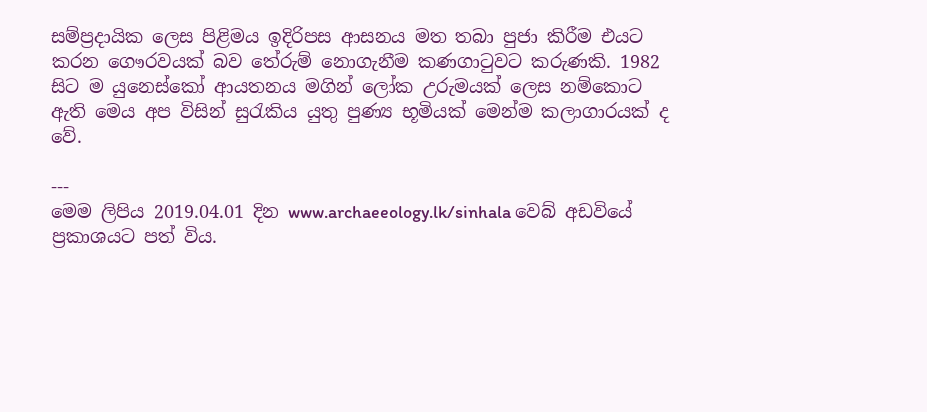සම්ප්‍රදායික ලෙස පිළිමය ඉදිරිපස ආසනය මත තබා පුජා කිරීම එයට කරන ගෞරවයක් බව තේරුම් නොගැනීම කණගාටුවට කරුණකි. 1982 සිට ම යුනෙස්කෝ ආයතනය මගින් ලෝක උරුමයක් ලෙස නම්කොට ඇති මෙය අප විසින් සුරැකිය යුතු පුණ්‍ය භූමියක් මෙන්ම කලාගාරයක් ද වේ.

---
මෙම ලිපිය 2019.04.01 දින www.archaeeology.lk/sinhala වෙබ් අඩවියේ ප්‍රකාශයට පත් විය.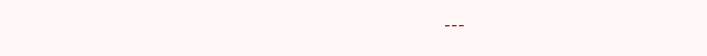---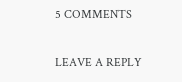5 COMMENTS

LEAVE A REPLY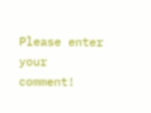Please enter your comment!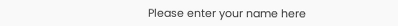Please enter your name here